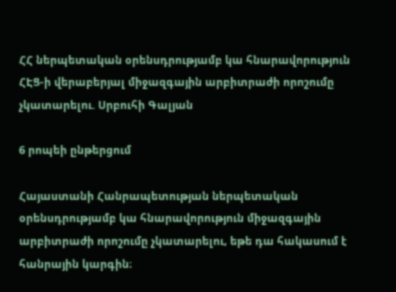ՀՀ ներպետական օրենսդրությամբ կա հնարավորություն ՀԷՑ-ի վերաբերյալ միջազգային արբիտրաժի որոշումը չկատարելու. Սրբուհի Գալյան

6 րոպեի ընթերցում

Հայաստանի Հանրապետության ներպետական օրենսդրությամբ կա հնարավորություն միջազգային արբիտրաժի որոշումը չկատարելու, եթե դա հակասում է հանրային կարգին։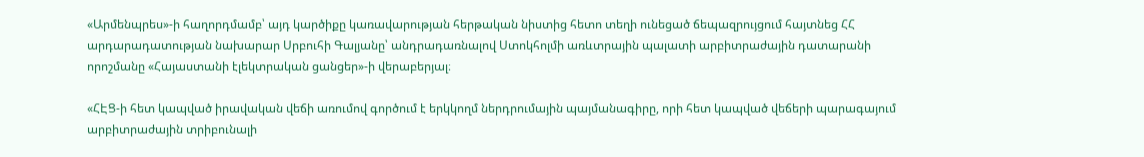«Արմենպրես»-ի հաղորդմամբ՝ այդ կարծիքը կառավարության հերթական նիստից հետո տեղի ունեցած ճեպազրույցում հայտնեց ՀՀ արդարադատության նախարար Սրբուհի Գալյանը՝ անդրադառնալով Ստոկհոլմի առևտրային պալատի արբիտրաժային դատարանի որոշմանը «Հայաստանի էլեկտրական ցանցեր»-ի վերաբերյալ։

«ՀԷՑ-ի հետ կապված իրավական վեճի առումով գործում է երկկողմ ներդրումային պայմանագիրը, որի հետ կապված վեճերի պարագայում արբիտրաժային տրիբունալի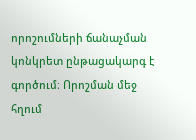որոշումների ճանաչման կոնկրետ ընթացակարգ է գործում։ Որոշման մեջ հղում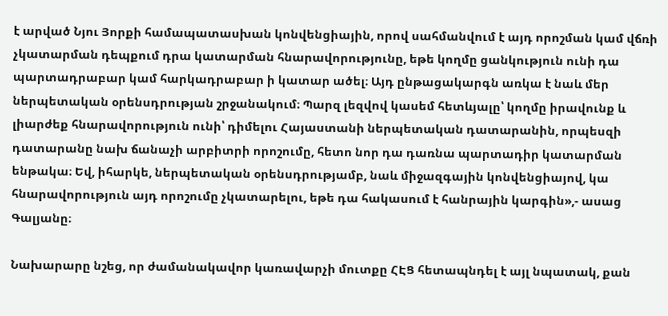է արված Նյու Յորքի համապատասխան կոնվենցիային, որով սահմանվում է այդ որոշման կամ վճռի չկատարման դեպքում դրա կատարման հնարավորությունը, եթե կողմը ցանկություն ունի դա պարտադրաբար կամ հարկադրաբար ի կատար ածել։ Այդ ընթացակարգն առկա է նաև մեր ներպետական օրենսդրության շրջանակում։ Պարզ լեզվով կասեմ հետևյալը՝ կողմը իրավունք և լիարժեք հնարավորություն ունի՝ դիմելու Հայաստանի ներպետական դատարանին, որպեսզի դատարանը նախ ճանաչի արբիտրի որոշումը, հետո նոր դա դառնա պարտադիր կատարման ենթակա։ Եվ, իհարկե, ներպետական օրենսդրությամբ, նաև միջազգային կոնվենցիայով, կա հնարավորություն այդ որոշումը չկատարելու, եթե դա հակասում է հանրային կարգին»,- ասաց Գալյանը։

Նախարարը նշեց, որ ժամանակավոր կառավարչի մուտքը ՀԷՑ հետապնդել է այլ նպատակ, քան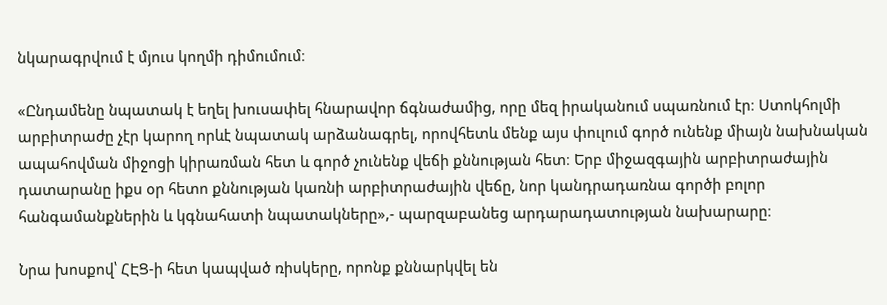նկարագրվում է մյուս կողմի դիմումում։

«Ընդամենը նպատակ է եղել խուսափել հնարավոր ճգնաժամից, որը մեզ իրականում սպառնում էր։ Ստոկհոլմի արբիտրաժը չէր կարող որևէ նպատակ արձանագրել, որովհետև մենք այս փուլում գործ ունենք միայն նախնական ապահովման միջոցի կիրառման հետ և գործ չունենք վեճի քննության հետ։ Երբ միջազգային արբիտրաժային դատարանը իքս օր հետո քննության կառնի արբիտրաժային վեճը, նոր կանդրադառնա գործի բոլոր հանգամանքներին և կգնահատի նպատակները»,- պարզաբանեց արդարադատության նախարարը։

Նրա խոսքով՝ ՀԷՑ-ի հետ կապված ռիսկերը, որոնք քննարկվել են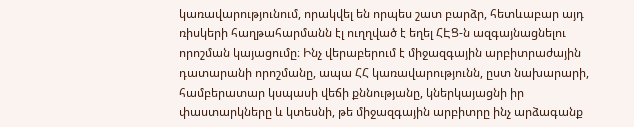կառավարությունում, որակվել են որպես շատ բարձր, հետևաբար այդ ռիսկերի հաղթահարմանն էլ ուղղված է եղել ՀԷՑ-ն ազգայնացնելու որոշման կայացումը։ Ինչ վերաբերում է միջազգային արբիտրաժային դատարանի որոշմանը, ապա ՀՀ կառավարությունն, ըստ նախարարի, համբերատար կսպասի վեճի քննությանը, կներկայացնի իր փաստարկները և կտեսնի, թե միջազգային արբիտրը ինչ արձագանք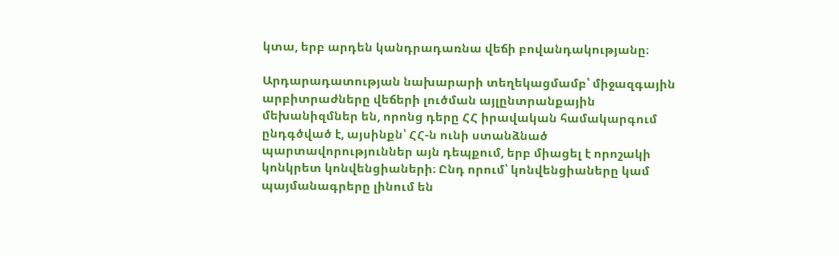կտա, երբ արդեն կանդրադառնա վեճի բովանդակությանը։

Արդարադատության նախարարի տեղեկացմամբ՝ միջազգային արբիտրաժները վեճերի լուծման այլընտրանքային մեխանիզմներ են, որոնց դերը ՀՀ իրավական համակարգում ընդգծված է, այսինքն՝ ՀՀ-ն ունի ստանձնած պարտավորություններ այն դեպքում, երբ միացել է որոշակի կոնկրետ կոնվենցիաների։ Ընդ որում՝ կոնվենցիաները կամ պայմանագրերը լինում են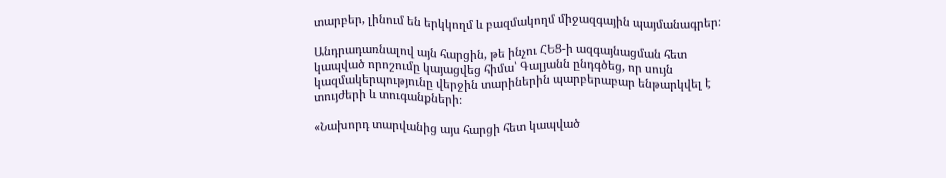տարբեր, լինում են երկկողմ և բազմակողմ միջազգային պայմանագրեր։

Անդրադառնալով այն հարցին, թե ինչու ՀԵՑ-ի ազգայնացման հետ կապված որոշումը կայացվեց հիմա՝ Գալյանն ընդգծեց, որ սույն կազմակերպությունը վերջին տարիներին պարբերաբար ենթարկվել է տույժերի և տուգանքների։

«Նախորդ տարվանից այս հարցի հետ կապված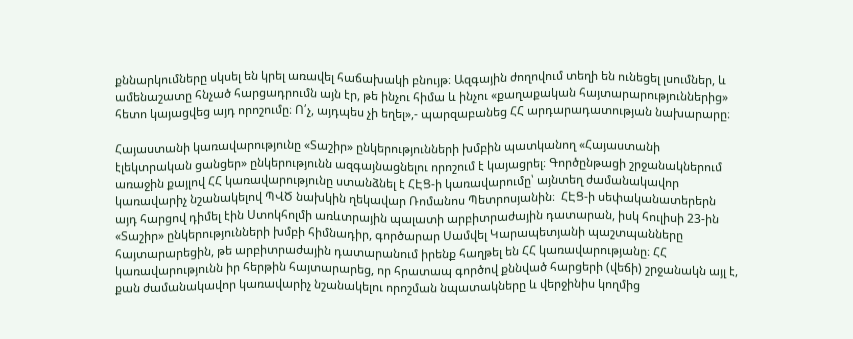քննարկումները սկսել են կրել առավել հաճախակի բնույթ։ Ազգային ժողովում տեղի են ունեցել լսումներ, և ամենաշատը հնչած հարցադրումն այն էր, թե ինչու հիմա և ինչու «քաղաքական հայտարարություններից» հետո կայացվեց այդ որոշումը։ Ո՛չ, այդպես չի եղել»,- պարզաբանեց ՀՀ արդարադատության նախարարը։

Հայաստանի կառավարությունը «Տաշիր» ընկերությունների խմբին պատկանող «Հայաստանի էլեկտրական ցանցեր» ընկերությունն ազգայնացնելու որոշում է կայացրել։ Գործընթացի շրջանակներում առաջին քայլով ՀՀ կառավարությունը ստանձնել է ՀԷՑ-ի կառավարումը՝ այնտեղ ժամանակավոր կառավարիչ նշանակելով ՊՎԾ նախկին ղեկավար Ռոմանոս Պետրոսյանին։  ՀԷՑ-ի սեփականատերերն այդ հարցով դիմել էին Ստոկհոլմի առևտրային պալատի արբիտրաժային դատարան, իսկ հուլիսի 23-ին «Տաշիր» ընկերությունների խմբի հիմնադիր, գործարար Սամվել Կարապետյանի պաշտպանները հայտարարեցին, թե արբիտրաժային դատարանում իրենք հաղթել են ՀՀ կառավարությանը։ ՀՀ կառավարությունն իր հերթին հայտարարեց, որ հրատապ գործով քննված հարցերի (վեճի) շրջանակն այլ է, քան ժամանակավոր կառավարիչ նշանակելու որոշման նպատակները և վերջինիս կողմից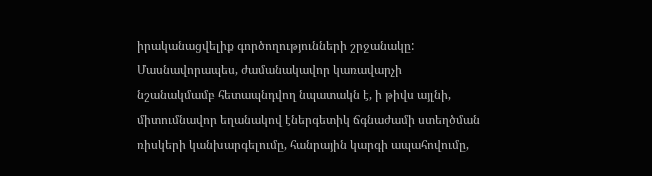իրականացվելիք գործողությունների շրջանակը: Մասնավորապես, ժամանակավոր կառավարչի նշանակմամբ հետապնդվող նպատակն է, ի թիվս այլնի, միտումնավոր եղանակով էներգետիկ ճգնաժամի ստեղծման ռիսկերի կանխարգելումը, հանրային կարգի ապահովումը,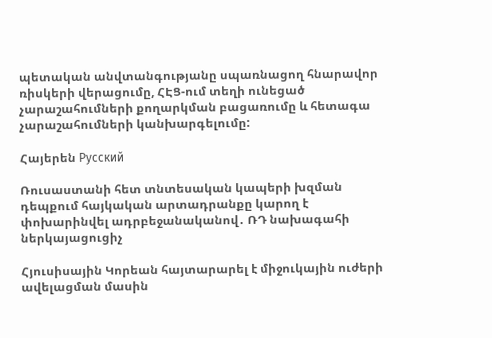պետական անվտանգությանը սպառնացող հնարավոր ռիսկերի վերացումը, ՀԷՑ-ում տեղի ունեցած չարաշահումների քողարկման բացառումը և հետագա չարաշահումների կանխարգելումը:

Հայերեն Русский

Ռուսաստանի հետ տնտեսական կապերի խզման դեպքում հայկական արտադրանքը կարող է փոխարինվել ադրբեջանականով․ ՌԴ նախագահի ներկայացուցիչ

Հյուսիսային Կորեան հայտարարել է միջուկային ուժերի ավելացման մասին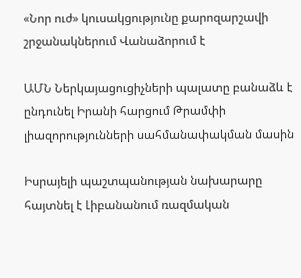«Նոր ուժ» կուսակցությունը քարոզարշավի շրջանակներում Վանաձորում է

ԱՄՆ Ներկայացուցիչների պալատը բանաձև է ընդունել Իրանի հարցում Թրամփի լիազորությունների սահմանափակման մասին

Իսրայելի պաշտպանության նախարարը հայտնել է Լիբանանում ռազմական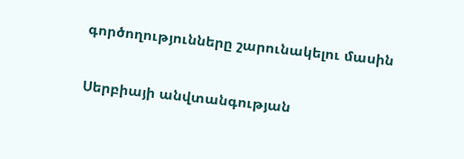գործողությունները շարունակելու մասին

Սերբիայի անվտանգության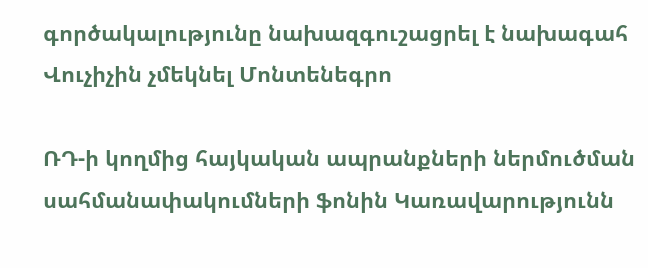գործակալությունը նախազգուշացրել է նախագահ Վուչիչին չմեկնել Մոնտենեգրո

ՌԴ-ի կողմից հայկական ապրանքների ներմուծման սահմանափակումների ֆոնին Կառավարությունն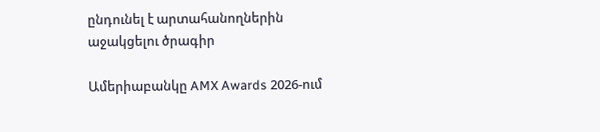ընդունել է արտահանողներին աջակցելու ծրագիր

Ամերիաբանկը AMX Awards 2026-ում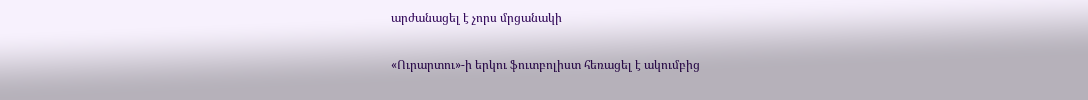արժանացել է չորս մրցանակի

«Ուրարտու»-ի երկու ֆուտբոլիստ հեռացել է ակումբից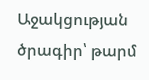Աջակցության ծրագիր՝ թարմ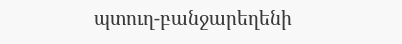պտուղ-բանջարեղենի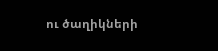ու ծաղիկների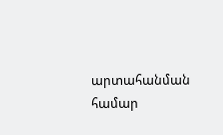արտահանման համար